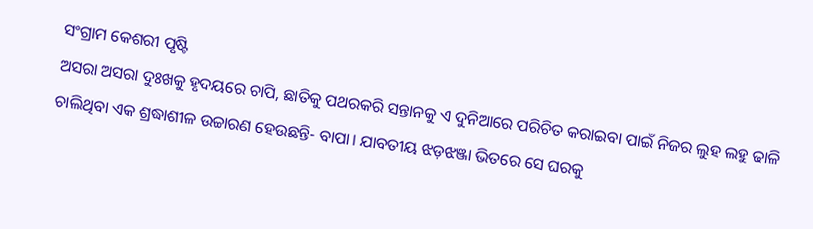ସଂଗ୍ରାମ କେଶରୀ ପୃଷ୍ଟି
ଅସରା ଅସରା ଦୁଃଖକୁ ହୃଦୟରେ ଚାପି, ଛାତିକୁ ପଥରକରି ସନ୍ତାନକୁ ଏ ଦୁନିଆରେ ପରିଚିତ କରାଇବା ପାଇଁ ନିଜର ଲୁହ ଲହୁ ଢାଳି ଚାଲିଥିବା ଏକ ଶ୍ରଦ୍ଧାଶୀଳ ଉଚ୍ଚାରଣ ହେଉଛନ୍ତି- ବାପା। ଯାବତୀୟ ଝଡ଼ଝଞ୍ଜା ଭିତରେ ସେ ଘରକୁ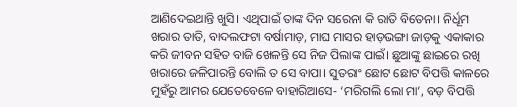ଆଣିଦେଇଥାନ୍ତି ଖୁସି। ଏଥିପାଇଁ ତାଙ୍କ ଦିନ ସରେନା କି ରାତି ବିତେନା। ନିର୍ଧୂମ ଖରାର ତାତି, ବାଦଲଫଟା ବର୍ଷାମାଡ଼, ମାଘ ମାସର ହାଡ଼ଭଙ୍ଗା ଜାଡ଼କୁ ଏକାକାର କରି ଜୀବନ ସହିତ ବାଜି ଖେଳନ୍ତି ସେ ନିଜ ପିଲାଙ୍କ ପାଇଁ। ଛୁଆଙ୍କୁ ଛାଇରେ ରଖି ଖରାରେ ଜଳିପାରନ୍ତି ବୋଲି ତ ସେ ବାପା। ସୁତରାଂ ଛୋଟ ଛୋଟ ବିପତ୍ତି କାଳରେ ମୁହଁରୁ ଆମର ଯେତେବେଳେ ବାହାରିଆସେ- ‘ମରିଗଲି ଲୋ ମା’, ବଡ଼ ବିପତ୍ତି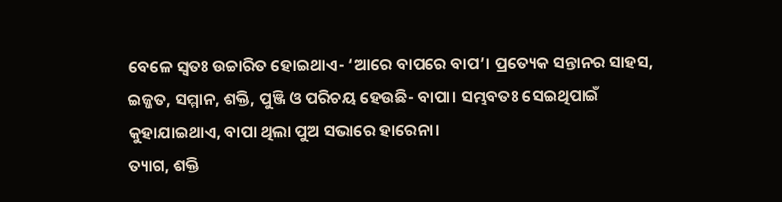ବେଳେ ସ୍ବତଃ ଉଚ୍ଚାରିତ ହୋଇଥାଏ- ‘ଆରେ ବାପରେ ବାପ’। ପ୍ରତ୍ୟେକ ସନ୍ତାନର ସାହସ, ଇଜ୍ଜତ, ସମ୍ମାନ, ଶକ୍ତି, ପୁଞ୍ଜି ଓ ପରିଚୟ ହେଉଛି- ବାପା। ସମ୍ଭବତଃ ସେଇଥିପାଇଁ କୁହାଯାଇଥାଏ, ବାପା ଥିଲା ପୁଅ ସଭାରେ ହାରେନା।
ତ୍ୟାଗ, ଶକ୍ତି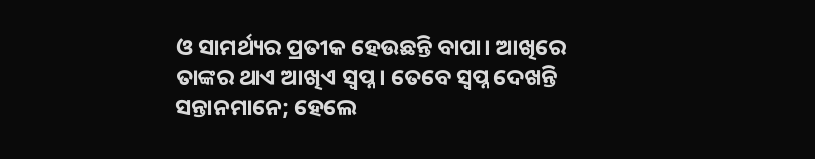ଓ ସାମର୍ଥ୍ୟର ପ୍ରତୀକ ହେଉଛନ୍ତି ବାପା। ଆଖିରେ ତାଙ୍କର ଥାଏ ଆଖିଏ ସ୍ବପ୍ନ। ତେବେ ସ୍ବପ୍ନ ଦେଖନ୍ତି ସନ୍ତାନମାନେ; ହେଲେ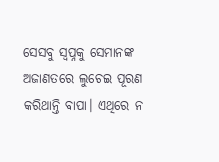ସେସବୁ ସ୍ବପ୍ନକୁ ସେମାନଙ୍କ ଅଜାଣତରେ ଲୁଚେଇ ପୂରଣ କରିଥାନ୍ତି ବାପା। ଏଥିରେ ନ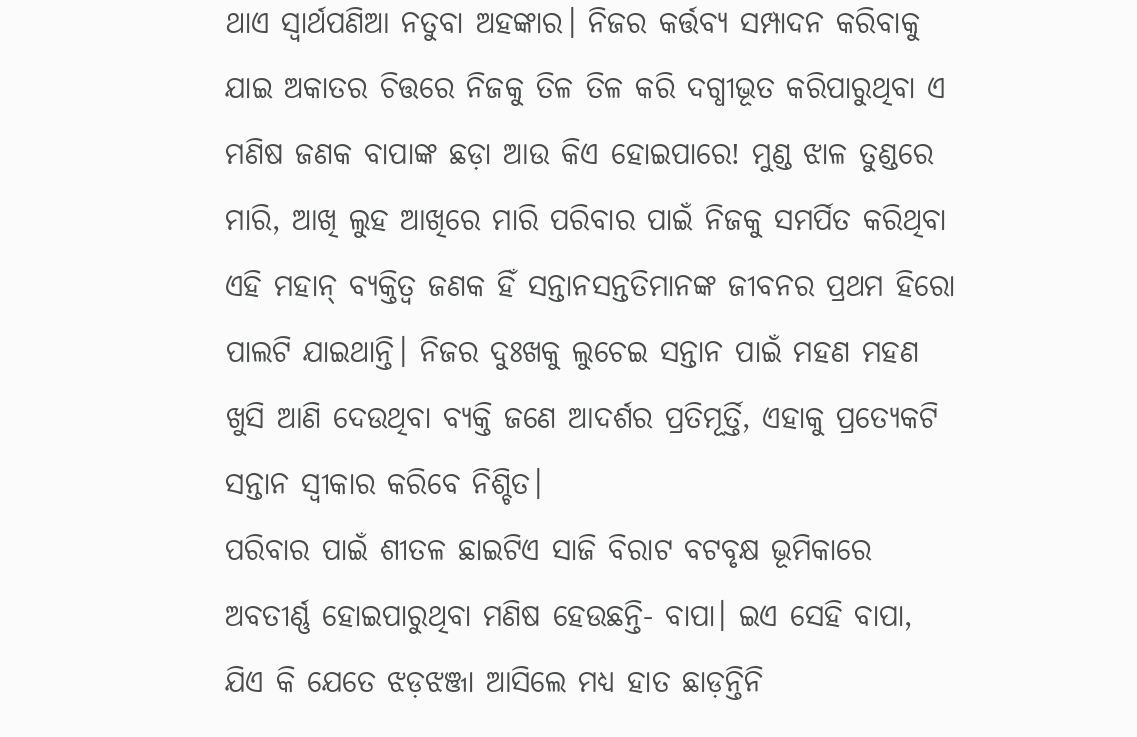ଥାଏ ସ୍ବାର୍ଥପଣିଆ ନତୁବା ଅହଙ୍କାର। ନିଜର କର୍ତ୍ତବ୍ୟ ସମ୍ପାଦନ କରିବାକୁ ଯାଇ ଅକାତର ଚିତ୍ତରେ ନିଜକୁ ତିଳ ତିଳ କରି ଦଗ୍ଧୀଭୂତ କରିପାରୁଥିବା ଏ ମଣିଷ ଜଣକ ବାପାଙ୍କ ଛଡ଼ା ଆଉ କିଏ ହୋଇପାରେ! ମୁଣ୍ଡ ଝାଳ ତୁଣ୍ଡରେ ମାରି, ଆଖି ଲୁହ ଆଖିରେ ମାରି ପରିବାର ପାଇଁ ନିଜକୁ ସମର୍ପିତ କରିଥିବା ଏହି ମହାନ୍ ବ୍ୟକ୍ତିତ୍ୱ ଜଣକ ହିଁ ସନ୍ତାନସନ୍ତତିମାନଙ୍କ ଜୀବନର ପ୍ରଥମ ହିରୋ ପାଲଟି ଯାଇଥାନ୍ତି। ନିଜର ଦୁଃଖକୁ ଲୁଚେଇ ସନ୍ତାନ ପାଇଁ ମହଣ ମହଣ ଖୁସି ଆଣି ଦେଉଥିବା ବ୍ୟକ୍ତି ଜଣେ ଆଦର୍ଶର ପ୍ରତିମୂର୍ତ୍ତି, ଏହାକୁ ପ୍ରତ୍ୟେକଟି ସନ୍ତାନ ସ୍ବୀକାର କରିବେ ନିଶ୍ଚିତ।
ପରିବାର ପାଇଁ ଶୀତଳ ଛାଇଟିଏ ସାଜି ବିରାଟ ବଟବୃକ୍ଷ ଭୂମିକାରେ ଅବତୀର୍ଣ୍ଣ ହୋଇପାରୁଥିବା ମଣିଷ ହେଉଛନ୍ତି- ବାପା। ଇଏ ସେହି ବାପା, ଯିଏ କି ଯେତେ ଝଡ଼ଝଞ୍ଜା ଆସିଲେ ମଧ୍ୟ ହାତ ଛାଡ଼ନ୍ତିନି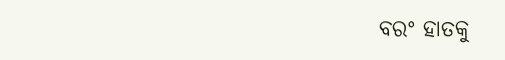ବରଂ ହାତକୁ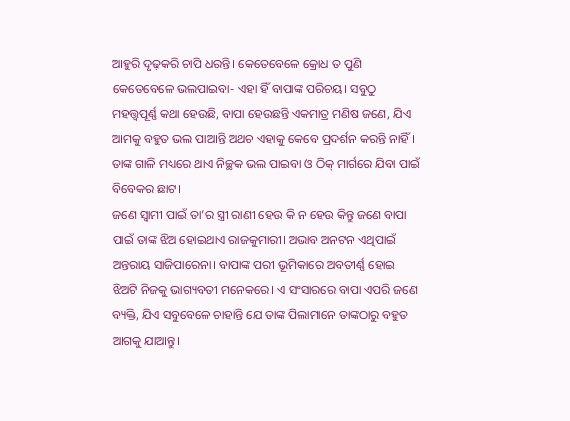ଆହୁରି ଦୃଢ଼କରି ଚାପି ଧରନ୍ତି। କେତେବେଳେ କ୍ରୋଧ ତ ପୁଣି କେତେବେଳେ ଭଲପାଇବା- ଏହା ହିଁ ବାପାଙ୍କ ପରିଚୟ। ସବୁଠୁ ମହତ୍ତ୍ବପୂର୍ଣ୍ଣ କଥା ହେଉଛି, ବାପା ହେଉଛନ୍ତି ଏକମାତ୍ର ମଣିଷ ଜଣେ, ଯିଏ ଆମକୁ ବହୁତ ଭଲ ପାଆନ୍ତି ଅଥଚ ଏହାକୁ କେବେ ପ୍ରଦର୍ଶନ କରନ୍ତି ନାହିଁ। ତାଙ୍କ ଗାଳି ମଧ୍ୟରେ ଥାଏ ନିଚ୍ଛକ ଭଲ ପାଇବା ଓ ଠିକ୍ ମାର୍ଗରେ ଯିବା ପାଇଁ ବିବେକର ଛାଟ।
ଜଣେ ସ୍ବାମୀ ପାଇଁ ତା’ର ସ୍ତ୍ରୀ ରାଣୀ ହେଉ କି ନ ହେଉ କିନ୍ତୁ ଜଣେ ବାପା ପାଇଁ ତାଙ୍କ ଝିଅ ହୋଇଥାଏ ରାଜକୁମାରୀ। ଅଭାବ ଅନଟନ ଏଥିପାଇଁ ଅନ୍ତରାୟ ସାଜିପାରେନା। ବାପାଙ୍କ ପରୀ ଭୂମିକାରେ ଅବତୀର୍ଣ୍ଣ ହୋଇ ଝିଅଟି ନିଜକୁ ଭାଗ୍ୟବତୀ ମନେକରେ। ଏ ସଂସାରରେ ବାପା ଏପରି ଜଣେ ବ୍ୟକ୍ତି, ଯିଏ ସବୁବେଳେ ଚାହାନ୍ତି ଯେ ତାଙ୍କ ପିଲାମାନେ ତାଙ୍କଠାରୁ ବହୁତ ଆଗକୁ ଯାଆନ୍ତୁ।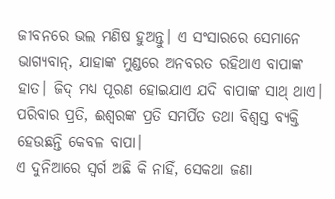ଜୀବନରେ ଭଲ ମଣିଷ ହୁଅନ୍ତୁ। ଏ ସଂସାରରେ ସେମାନେ ଭାଗ୍ୟବାନ୍, ଯାହାଙ୍କ ମୁଣ୍ଡରେ ଅନବରତ ରହିଥାଏ ବାପାଙ୍କ ହାତ। ଜିଦ୍ ମଧ୍ୟ ପୂରଣ ହୋଇଯାଏ ଯଦି ବାପାଙ୍କ ସାଥ୍ ଥାଏ। ପରିବାର ପ୍ରତି, ଈଶ୍ୱରଙ୍କ ପ୍ରତି ସମର୍ପିତ ତଥା ବିଶ୍ୱସ୍ତ ବ୍ୟକ୍ତି ହେଉଛନ୍ତି କେବଳ ବାପା।
ଏ ଦୁନିଆରେ ସ୍ବର୍ଗ ଅଛି କି ନାହିଁ, ସେକଥା ଜଣା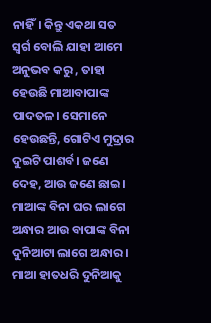ନାହିଁ। କିନ୍ତୁ ଏକଥା ସତ ସ୍ବର୍ଗ ବୋଲି ଯାହା ଆମେ ଅନୁଭବ କରୁ , ତାହା ହେଉଛି ମାଆବାପାଙ୍କ ପାଦତଳ। ସେମାନେ ହେଉଛନ୍ତି, ଗୋଟିଏ ମୁଦ୍ରାର ଦୁଇଟି ପାଶର୍ବ। ଜଣେ ଦେହ, ଆଉ ଜଣେ ଛାଇ। ମାଆଙ୍କ ବିନା ଘର ଲାଗେ ଅନ୍ଧାର ଆଉ ବାପାଙ୍କ ବିନା ଦୁନିଆଟା ଲାଗେ ଅନ୍ଧାର । ମାଆ ହାତଧରି ଦୁନିଆକୁ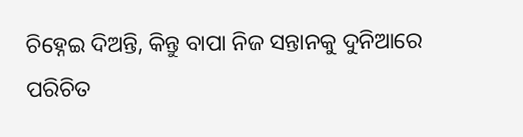ଚିହ୍ନେଇ ଦିଅନ୍ତି, କିନ୍ତୁ ବାପା ନିଜ ସନ୍ତାନକୁ ଦୁନିଆରେ ପରିଚିତ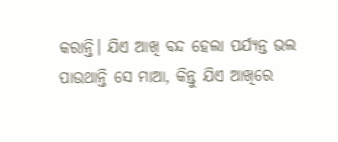କରାନ୍ତି। ଯିଏ ଆଖି ବନ୍ଦ ହେଲା ପର୍ଯ୍ୟନ୍ତ ଭଲ ପାଉଥାନ୍ତି ସେ ମାଆ, କିନ୍ତୁ ଯିଏ ଆଖିରେ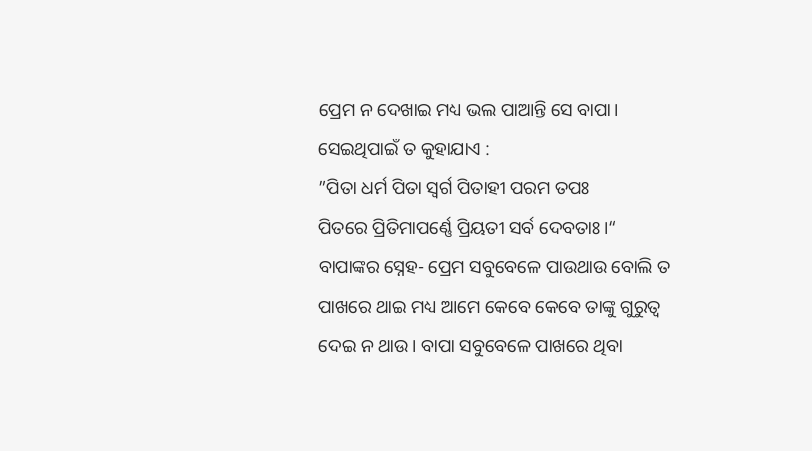ପ୍ରେମ ନ ଦେଖାଇ ମଧ୍ୟ ଭଲ ପାଆନ୍ତି ସେ ବାପା। ସେଇଥିପାଇଁ ତ କୁହାଯାଏ :
”ପିତା ଧର୍ମ ପିତା ସ୍ବର୍ଗ ପିତାହୀ ପରମ ତପଃ
ପିତରେ ପ୍ରିତିମାପର୍ଣ୍ଣେ ପ୍ରିୟତୀ ସର୍ବ ଦେବତାଃ।“
ବାପାଙ୍କର ସ୍ନେହ- ପ୍ରେମ ସବୁବେଳେ ପାଉଥାଉ ବୋଲି ତ ପାଖରେ ଥାଇ ମଧ୍ୟ ଆମେ କେବେ କେବେ ତାଙ୍କୁ ଗୁରୁତ୍ୱ ଦେଇ ନ ଥାଉ। ବାପା ସବୁବେଳେ ପାଖରେ ଥିବା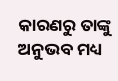କାରଣରୁ ତାଙ୍କୁ ଅନୁଭବ ମଧ୍ୟ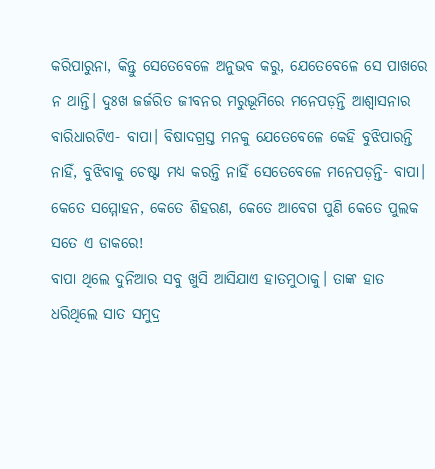କରିପାରୁନା, କିନ୍ତୁ ସେତେବେଳେ ଅନୁଭବ କରୁ, ଯେତେବେଳେ ସେ ପାଖରେ ନ ଥାନ୍ତି। ଦୁଃଖ ଜର୍ଜରିତ ଜୀବନର ମରୁଭୂମିରେ ମନେପଡ଼ନ୍ତି ଆଶ୍ୱାସନାର ବାରିଧାରଟିଏ- ବାପା। ବିଷାଦଗ୍ରସ୍ତ ମନକୁ ଯେତେବେଳେ କେହି ବୁଝିପାରନ୍ତି ନାହିଁ, ବୁଝିବାକୁ ଚେଷ୍ଟା ମଧ୍ୟ କରନ୍ତି ନାହିଁ ସେତେବେଳେ ମନେପଡ଼ନ୍ତି- ବାପା। କେତେ ସମ୍ମୋହନ, କେତେ ଶିହରଣ, କେତେ ଆବେଗ ପୁଣି କେତେ ପୁଲକ ସତେ ଏ ଡାକରେ!
ବାପା ଥିଲେ ଦୁନିଆର ସବୁ ଖୁସି ଆସିଯାଏ ହାତମୁଠାକୁ। ତାଙ୍କ ହାତ ଧରିଥିଲେ ସାତ ସମୁଦ୍ର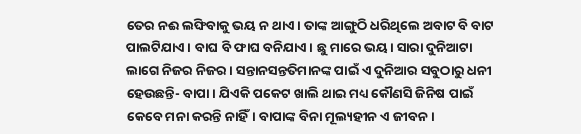ତେର ନଈ ଲଙ୍ଘିବାକୁ ଭୟ ନ ଥାଏ। ତାଙ୍କ ଆଙ୍ଗୁଠି ଧରିଥିଲେ ଅବାଟ ବି ବାଟ ପାଲଟିଯାଏ। ବାଘ ବି ଫାଘ ବନିଯାଏ। ଛୁ ମାରେ ଭୟ। ସାରା ଦୁନିଆଟା ଲାଗେ ନିଜର ନିଜର। ସନ୍ତାନସନ୍ତତିମାନଙ୍କ ପାଇଁ ଏ ଦୁନିଆର ସବୁଠାରୁ ଧନୀ ହେଉଛନ୍ତି- ବାପା। ଯିଏକି ପକେଟ ଖାଲି ଥାଇ ମଧ୍ୟ କୌଣସି ଜିନିଷ ପାଇଁ କେବେ ମନା କରନ୍ତି ନାହିଁ। ବାପାଙ୍କ ବିନା ମୂଲ୍ୟହୀନ ଏ ଜୀବନ।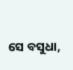ସେ ବସୁଧା,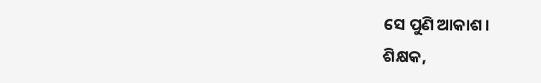ସେ ପୁଣି ଆକାଶ।
ଶିକ୍ଷକ,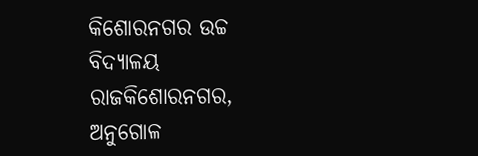କିଶୋରନଗର ଉଚ୍ଚ ବିଦ୍ୟାଳୟ
ରାଜକିଶୋରନଗର, ଅନୁଗୋଳ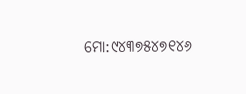ମୋ:୯୪୩୭୫୪୭୧୪୬